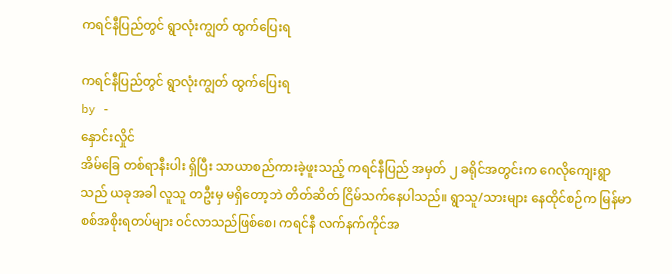ကရင်နီပြည်တွင် ရွာလုံးကျွတ် ထွက်ပြေးရ

ကရင်နီပြည်တွင် ရွာလုံးကျွတ် ထွက်ပြေးရ
by -
နှောင်းလှိုင်
အိမ်ခြေ တစ်ရာနီးပါး ရှိပြီး သာယာစည်ကားခဲ့ဖူးသည့် ကရင်နီပြည် အမှတ် ၂ ခရိုင်အတွင်းက ဂေလိုကျေးရွာသည် ယခုအခါ လူသူ တဦးမှ မရှိတော့ဘဲ တိတ်ဆိတ် ငြိမ်သက်နေပါသည်။ ရွာသူ/သားများ နေထိုင်စဉ်က မြန်မာစစ်အစိုးရတပ်များ ၀င်လာသည်ဖြစ်စေ၊ ကရင်နီ လက်နက်ကိုင်အ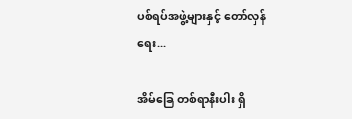ပစ်ရပ်အဖွဲ့များနှင့် တော်လှန်ရေး...

အိမ်ခြေ တစ်ရာနီးပါး ရှိ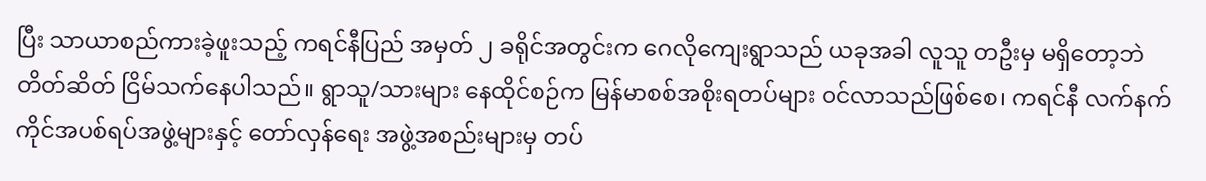ပြီး သာယာစည်ကားခဲ့ဖူးသည့် ကရင်နီပြည် အမှတ် ၂ ခရိုင်အတွင်းက ဂေလိုကျေးရွာသည် ယခုအခါ လူသူ တဦးမှ မရှိတော့ဘဲ တိတ်ဆိတ် ငြိမ်သက်နေပါသည်။ ရွာသူ/သားများ နေထိုင်စဉ်က မြန်မာစစ်အစိုးရတပ်များ ၀င်လာသည်ဖြစ်စေ၊ ကရင်နီ လက်နက်ကိုင်အပစ်ရပ်အဖွဲ့များနှင့် တော်လှန်ရေး အဖွဲ့အစည်းများမှ တပ်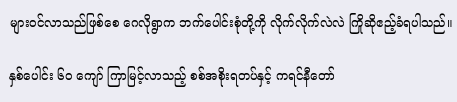များဝင်လာသည်ဖြစ်စေ ဂေလိုရွာက ဘက်ပေါင်းစုံတို့ကို လိုက်လိုက်လဲလဲ ကြိုဆိုဧည့်ခံရပါသည်။

နှစ်ပေါင်း ၆၀ ကျော် ကြာမြင့်လာသည့် စစ်အစိုးရတပ်နှင့် ကရင်နီတော်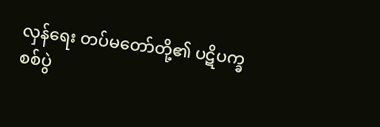လှန်ရေး တပ်မတော်တို့၏ ပဋိပက္ခ စစ်ပွဲ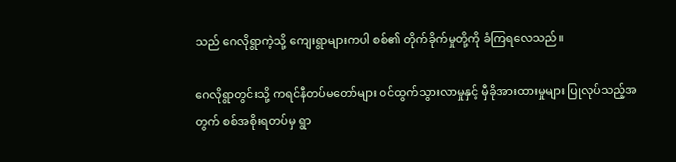သည် ဂေလိုရွာကဲ့သို့ ကျေးရွာများကပါ စစ်၏ တိုက်ခိုက်မှုတို့ကို ခံကြရလေသည်။

ဂေလိုရွာတွင်းသို့ ကရင်နီတပ်မတော်များ ၀င်ထွက်သွားလာမှုနှင့် မှီခိုအားထားမှုများ ပြုလုပ်သည့်အတွက် စစ်အစိုးရတပ်မှ ရွာ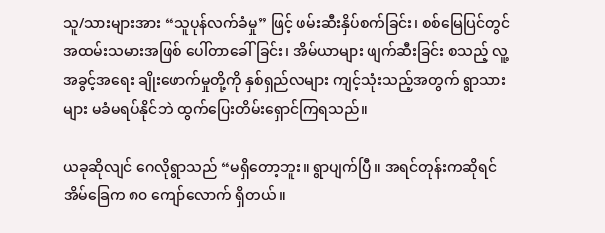သူ/သားများအား “သူပုန်လက်ခံမှု” ဖြင့် ဖမ်းဆီးနှိပ်စက်ခြင်း၊ စစ်မြေပြင်တွင် အထမ်းသမားအဖြစ် ပေါ်တာခေါ်ခြင်း၊ အိမ်ယာများ ဖျက်ဆီးခြင်း စသည့် လူ့အခွင့်အရေး ချိုးဖောက်မှုတို့ကို နှစ်ရှည်လများ ကျင့်သုံးသည့်အတွက် ရွာသားများ မခံမရပ်နိုင်ဘဲ ထွက်ပြေးတိမ်းရှောင်ကြရသည်။

ယခုဆိုလျင် ဂေလိုရွာသည် “မရှိတော့ဘူး။ ရွာပျက်ပြီ။ အရင်တုန်းကဆိုရင် အိမ်ခြေက ၈၀ ကျော်လောက် ရှိတယ်။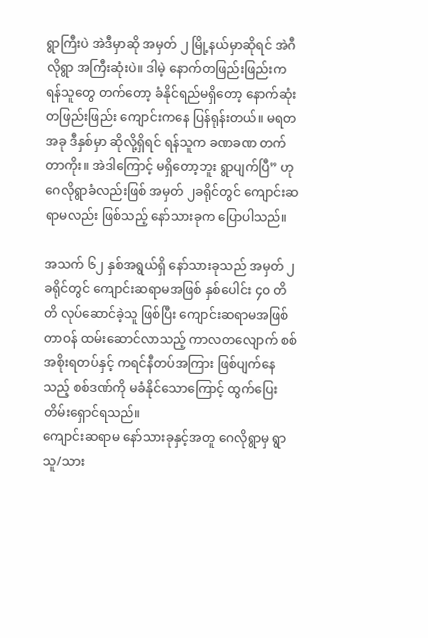ရွာကြီးပဲ အဲဒီမှာဆို အမှတ် ၂ မြို့နယ်မှာဆိုရင် အဲဂီလိုရွာ အကြီးဆုံးပဲ။ ဒါမဲ့ နောက်တဖြည်းဖြည်းက ရန်သူတွေ တက်တော့ ခံနိုင်ရည်မရှိတော့ နောက်ဆုံး တဖြည်းဖြည်း ကျောင်းကနေ ပြန်ရုန်းတယ်။ မရတ အခု ဒီနှစ်မှာ ဆိုလို့ရှိရင် ရန်သူက ခဏခဏ တက်တာကိုး။ အဲဒါကြောင့် မရှိတော့ဘူး ရွာပျက်ပြီ” ဟု ဂေလိုရွာခံလည်းဖြစ် အမှတ် ၂ခရိုင်တွင် ကျောင်းဆရာမလည်း ဖြစ်သည့် နော်သားခုက ပြောပါသည်။

အသက် ၆၂ နှစ်အရွယ်ရှိ နော်သားခုသည် အမှတ် ၂ ခရိုင်တွင် ကျောင်းဆရာမအဖြစ် နှစ်ပေါင်း ၄၀ တိတိ လုပ်ဆောင်ခဲ့သူ ဖြစ်ပြီး ကျောင်းဆရာမအဖြစ် တာဝန် ထမ်းဆောင်လာသည့် ကာလတလျောက် စစ်အစိုးရတပ်နှင့် ကရင်နီတပ်အကြား ဖြစ်ပျက်နေသည့် စစ်ဒဏ်ကို မခံနိုင်သောကြောင့် ထွက်ပြေးတိမ်းရှောင်ရသည်။
ကျောင်းဆရာမ နော်သားခုနှင့်အတူ ဂေလိုရွာမှ ရွာသူ/သား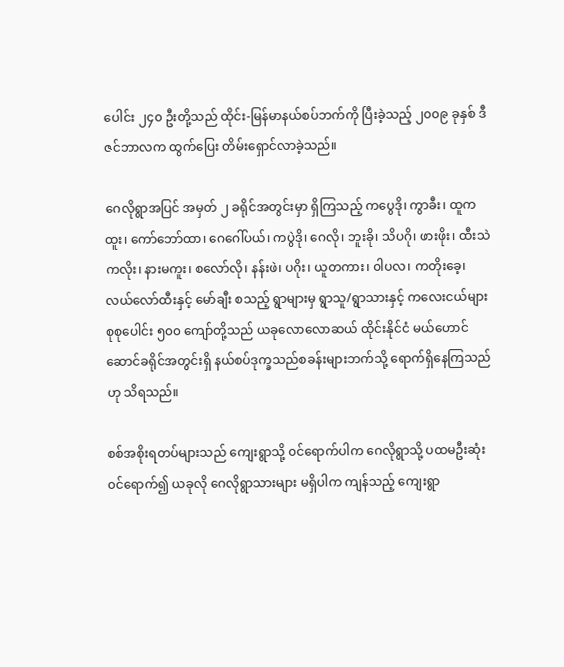ပေါင်း ၂၄၀ ဦးတို့သည် ထိုင်း-မြန်မာနယ်စပ်ဘက်ကို ပြီးခဲ့သည့် ၂၀၀၉ ခုနှစ် ဒီဇင်ဘာလက ထွက်ပြေး တိမ်းရှောင်လာခဲ့သည်။

ဂေလိုရွာအပြင် အမှတ် ၂ ခရိုင်အတွင်းမှာ ရှိကြသည့် ကပွေဒို၊ ကွာခီး၊ ထူကထူး၊ ကော်ဘော်ထာ၊ ဂေဂေါ်ပယ်၊ ကပွဲဒို၊ ဂေလို၊ ဘူးခို၊ သိပဂို၊ ဖားဖိုး၊ ထီးသဲကလိုး၊ နားမကူး၊ စလော်လို၊ နန်းဖဲ၊ ပဂိုး၊ ယူတကား၊ ၀ါပလ၊ ကတိုးခေ့၊ လယ်လော်ထီးနှင့် မော်ချီး စသည့် ရွာများမှ ရွာသူ/ရွာသားနှင့် ကလေးငယ်များ စုစုပေါင်း ၅၀၀ ကျော်တို့သည် ယခုလောလောဆယ် ထိုင်းနိုင်ငံ မယ်ဟောင်ဆောင်ခရိုင်အတွင်းရှိ နယ်စပ်ဒုက္ခသည်စခန်းများဘက်သို့ ရောက်ရှိနေကြသည်ဟု သိရသည်။

စစ်အစိုးရတပ်များသည် ကျေးရွာသို့ ၀င်ရောက်ပါက ဂေလိုရွာသို့ ပထမဦးဆုံး ၀င်ရောက်၍ ယခုလို ဂေလိုရွာသားများ မရှိပါက ကျန်သည့် ကျေးရွာ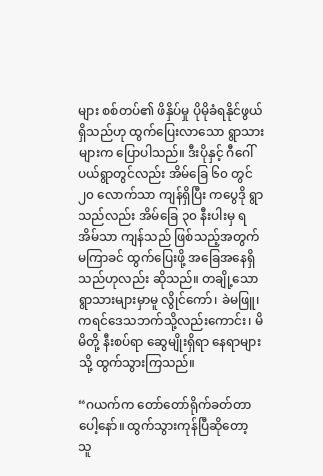များ စစ်တပ်၏ ဖိနှိပ်မှု ပိုမိုခံရနိုင်ဖွယ်ရှိသည်ဟု ထွက်ပြေးလာသော ရွာသားများက ပြောပါသည်။ ဒီးပိုနှင့် ဂီဂေါ်ပယ်ရွာတွင်လည်း အိမ်ခြေ ၆၀ တွင် ၂၀ လောက်သာ ကျန်ရှိပြီး ကပွေဒို ရွာသည်လည်း အိမ်ခြေ ၃၀ နီးပါးမှ ရ အိမ်သာ ကျန်သည် ဖြစ်သည့်အတွက် မကြာခင် ထွက်ပြေးဖို့ အခြေအနေရှိသည်ဟုလည်း ဆိုသည်။ တချို့သော ရွာသားများမှာမူ လွိုင်ကော်၊ ခဲမဖြူ၊ ကရင်ဒေသဘက်သို့လည်းကောင်း၊ မိမိတို့ နီးစပ်ရာ ဆွေမျိုးရှိရာ နေရာများသို့ ထွက်သွားကြသည်။

“ဂယက်က တော်တော်ရိုက်ခတ်တာပေါ့နော်။ ထွက်သွားကုန်ပြီဆိုတော့ သူ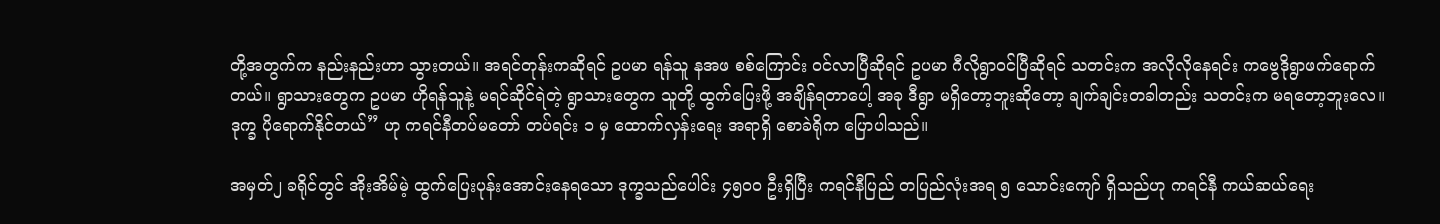တို့အတွက်က နည်းနည်းဟာ သွားတယ်။ အရင်တုန်းကဆိုရင် ဥပမာ ရန်သူ နအဖ စစ်ကြောင်း ၀င်လာပြီဆိုရင် ဥပမာ ဂီလိုရွာဝင်ပြီဆိုရင် သတင်းက အလိုလိုနေရင်း ကဗွေဒိုရွာဖက်ရောက်တယ်။ ရွာသားတွေက ဥပမာ ဟိုရန်သူနဲ့ မရင်ဆိုင်ရဲတဲ့ ရွာသားတွေက သူတို့ ထွက်ပြေးဖို့ အချိန်ရတာပေါ့ အခု ဒီရွာ မရှိတော့ဘူးဆိုတော့ ချက်ချင်းတခါတည်း သတင်းက မရတော့ဘူးလေ။ ဒုက္ခ ပိုရောက်နိုင်တယ်” ဟု ကရင်နီတပ်မတော် တပ်ရင်း ၁ မှ ထောက်လှန်းရေး အရာရှိ စောခဲရိုက ပြောပါသည်။

အမှတ်၂ ခရိုင်တွင် အိုးအိမ်မဲ့ ထွက်ပြေးပုန်းအောင်းနေရသော ဒုက္ခသည်ပေါင်း ၄၅၀၀ ဦးရှိပြီး ကရင်နီပြည် တပြည်လုံးအရ ၅ သောင်းကျော် ရှိသည်ဟု ကရင်နီ ကယ်ဆယ်ရေး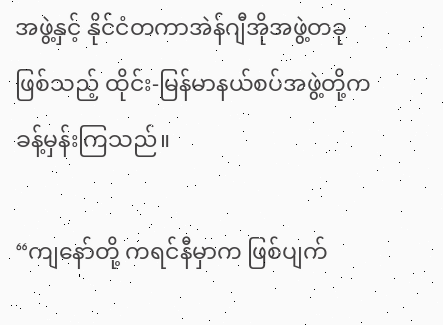အဖွဲ့နှင့် နိုင်ငံတကာအဲန်ဂျီအိုအဖွဲ့တခု ဖြစ်သည့် ထိုင်း-မြန်မာနယ်စပ်အဖွဲ့တို့က ခန့်မှန်းကြသည်။

“ကျနော်တို့ ကရင်နီမှာက ဖြစ်ပျက်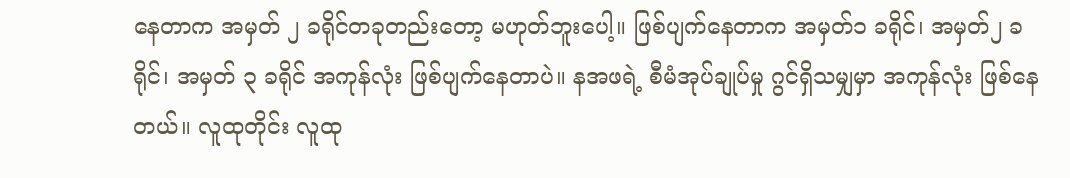နေတာက အမှတ် ၂ ခရိုင်တခုတည်းတော့ မဟုတ်ဘူးပေါ့။ ဖြစ်ပျက်နေတာက အမှတ်၁ ခရိုင်၊ အမှတ်၂ ခရိုင်၊ အမှတ် ၃ ခရိုင် အကုန်လုံး ဖြစ်ပျက်နေတာပဲ။ နအဖရဲ့ စီမံအုပ်ချုပ်မှု ဂွင်ရှိသမျှမှာ အကုန်လုံး ဖြစ်နေတယ်။ လူထုတိုင်း လူထု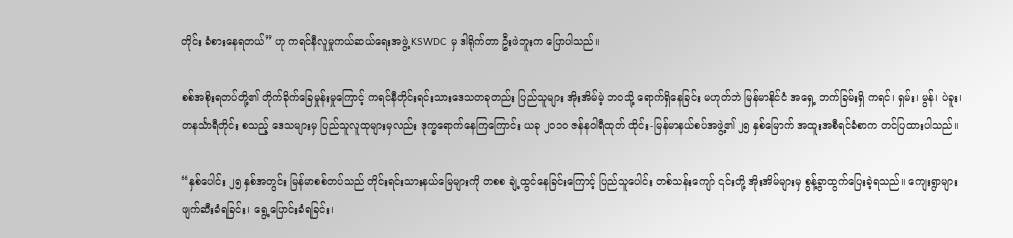တိုင်း ခံစားနေရတယ်” ဟု ကရင်နီလူမှုကယ်ဆယ်ရေးအဖွဲ့ KSWDC မှ ဒါရိုက်တာ ဦးဖဲဘူးက ပြောပါသည်။

စစ်အစိုးရတပ်တို့၏ တိုက်ခိုက်ခြေမှုန်းမှုကြောင့် ကရင်နီတိုင်းရင်းသားဒေသတခုတည်း ပြည်သူများ အိုးအိမ်မဲ့ ဘဝသို့ ရောက်ရှိနေခြင်း မဟုတ်ဘဲ မြန်မာနိုင်ငံ အရှေ့ ဘက်ခြမ်းရှိ ကရင်၊ ရှမ်း၊ မွန်၊ ပဲခူး၊ တနင်္သာရီတိုင်း စသည့် ဒေသများမှ ပြည်သူလူထုများမှလည်း ဒုက္ခရောက်နေကြကြောင်း ယခု ၂၀၁၀ ဇန်နဝါရီထုတ် ထိုင်း-မြန်မာနယ်စပ်အဖွဲ့၏ ၂၅ နှစ်မြောက် အထူးအစီရင်ခံစာက တင်ပြထားပါသည်။

“နှစ်ပေါင်း ၂၅ နှစ်အတွင်း မြန်မာစစ်တပ်သည် တိုင်းရင်းသားနယ်မြေများကို တစစ ချဲ့ထွင်နေခြင်းကြောင့် ပြည်သူပေါင်း တစ်သန်းကျော် ၎င်းတို့ အိုးအိမ်များမှ စွန့်ခွာထွက်ပြေးခဲ့ရသည်။ ကျေးရွာများ ဖျက်ဆီးခံရခြင်း၊ ရွေ့ပြောင်းခံရခြင်း၊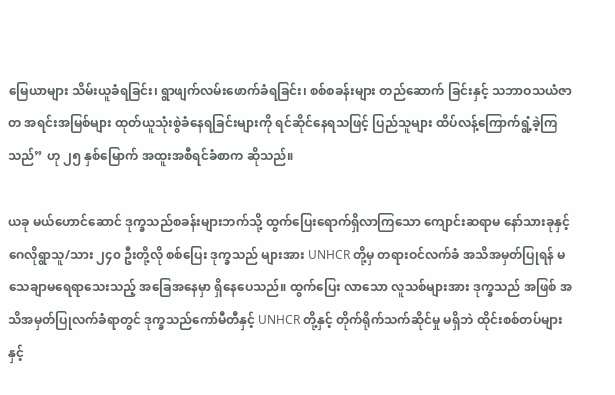မြေယာများ သိမ်းယူခံရခြင်း၊ ရွာဖျက်လမ်းဖောက်ခံရခြင်း၊ စစ်စခန်းများ တည်ဆောက် ခြင်းနှင့် သဘာဝသယံဇာတ အရင်းအမြစ်များ ထုတ်ယူသုံးစွဲခံနေရခြင်းများကို ရင်ဆိုင်နေရသဖြင့် ပြည်သူများ ထိပ်လန့်ကြောက်ရွံ့ခဲ့ကြသည်” ဟု ၂၅ နှစ်မြောက် အထူးအစီရင်ခံစာက ဆိုသည်။

ယခု မယ်ဟောင်ဆောင် ဒုက္ခသည်စခန်းများဘက်သို့ ထွက်ပြေးရောက်ရှိလာကြသော ကျောင်းဆရာမ နော်သားခုနှင့် ဂေလိုရွာသူ/သား ၂၄၀ ဦးတို့လို စစ်ပြေး ဒုက္ခသည် များအား UNHCR တို့မှ တရားဝင်လက်ခံ အသိအမှတ်ပြုရန် မသေချာမရေရာသေးသည့် အခြေအနေမှာ ရှိနေပေသည်။ ထွက်ပြေး လာသော လူသစ်များအား ဒုက္ခသည် အဖြစ် အသိအမှတ်ပြုလက်ခံရာတွင် ဒုက္ခသည်ကော်မီတီနှင့် UNHCR တို့နှင့် တိုက်ရိုက်သက်ဆိုင်မှု မရှိဘဲ ထိုင်းစစ်တပ်များနှင့်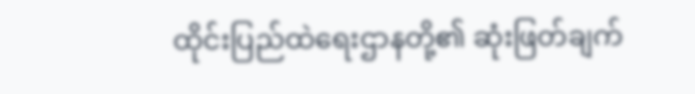ထိုင်းပြည်ထဲရေးဌာနတို့၏ ဆုံးဖြတ်ချက်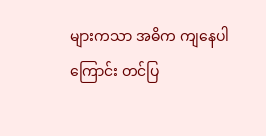များကသာ အဓိက ကျနေပါကြောင်း တင်ပြ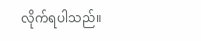လိုက်ရပါသည်။